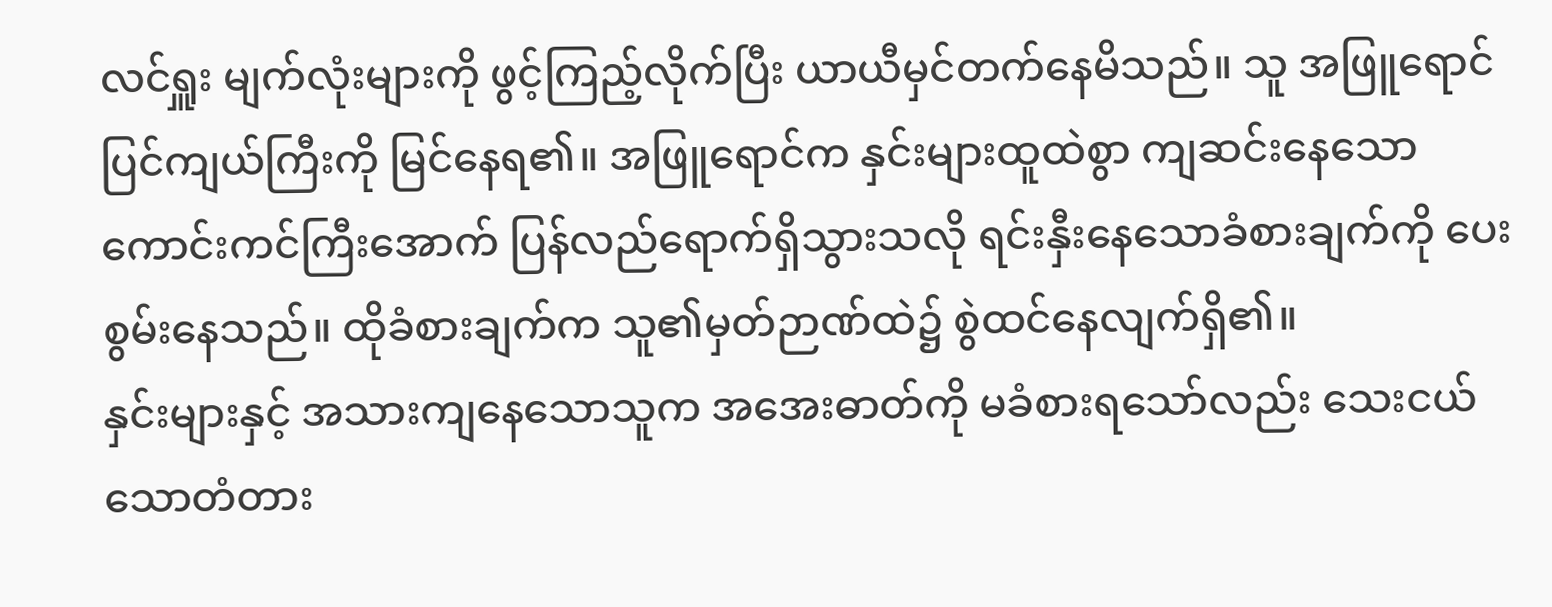လင်ရှူး မျက်လုံးများကို ဖွင့်ကြည့်လိုက်ပြီး ယာယီမှင်တက်နေမိသည်။ သူ အဖြူရောင်ပြင်ကျယ်ကြီးကို မြင်နေရ၏။ အဖြူရောင်က နှင်းများထူထဲစွာ ကျဆင်းနေသောကောင်းကင်ကြီးအောက် ပြန်လည်ရောက်ရှိသွားသလို ရင်းနှီးနေသောခံစားချက်ကို ပေးစွမ်းနေသည်။ ထိုခံစားချက်က သူ၏မှတ်ဉာဏ်ထဲ၌ စွဲထင်နေလျက်ရှိ၏။
နှင်းများနှင့် အသားကျနေသောသူက အအေးဓာတ်ကို မခံစားရသော်လည်း သေးငယ်သောတံတား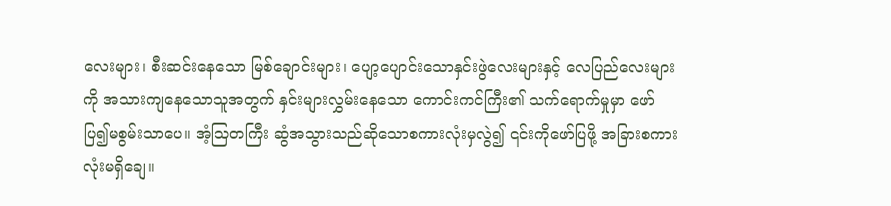လေးများ၊ စီးဆင်းနေသော မြစ်ချောင်းများ၊ ပျော့ပျောင်းသောနှင်းဖွဲလေးများနှင့် လေပြည်လေးများကို အသားကျနေသောသူအတွက် နှင်းများလွှမ်းနေသော ကောင်းကင်ကြီး၏ သက်ရောက်မှုမှာ ဖော်ပြ၍မစွမ်းသာပေ။ အံ့သြတကြီး ဆွံအသွားသည်ဆိုသောစကားလုံးမှလွဲ၍ ၎င်းကိုဖော်ပြဖို့ အခြားစကားလုံးမရှိချေ။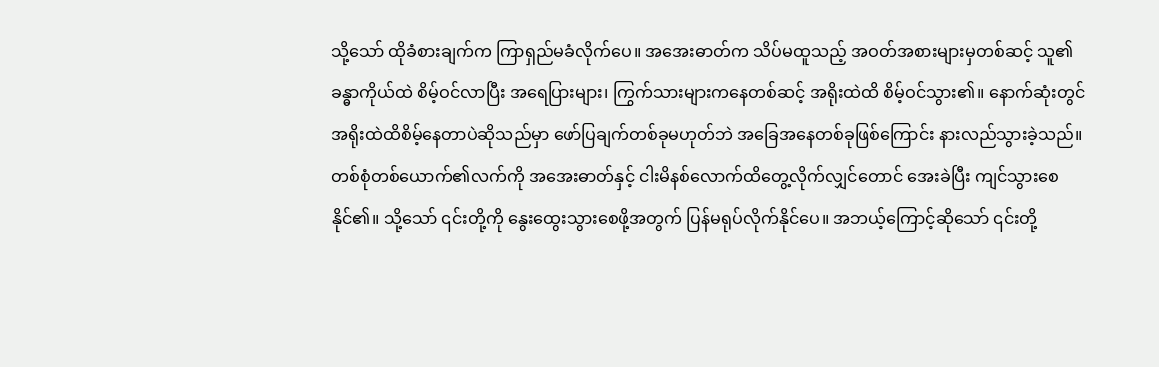သို့သော် ထိုခံစားချက်က ကြာရှည်မခံလိုက်ပေ။ အအေးဓာတ်က သိပ်မထူသည့် အဝတ်အစားများမှတစ်ဆင့် သူ၏ခန္ဓာကိုယ်ထဲ စိမ့်ဝင်လာပြီး အရေပြားများ၊ ကြွက်သားများကနေတစ်ဆင့် အရိုးထဲထိ စိမ့်ဝင်သွား၏။ နောက်ဆုံးတွင် အရိုးထဲထိစိမ့်နေတာပဲဆိုသည်မှာ ဖော်ပြချက်တစ်ခုမဟုတ်ဘဲ အခြေအနေတစ်ခုဖြစ်ကြောင်း နားလည်သွားခဲ့သည်။
တစ်စုံတစ်ယောက်၏လက်ကို အအေးဓာတ်နှင့် ငါးမိနစ်လောက်ထိတွေ့လိုက်လျှင်တောင် အေးခဲပြီး ကျင်သွားစေနိုင်၏။ သို့သော် ၎င်းတို့ကို နွေးထွေးသွားစေဖို့အတွက် ပြန်မရုပ်လိုက်နိုင်ပေ။ အဘယ့်ကြောင့်ဆိုသော် ၎င်းတို့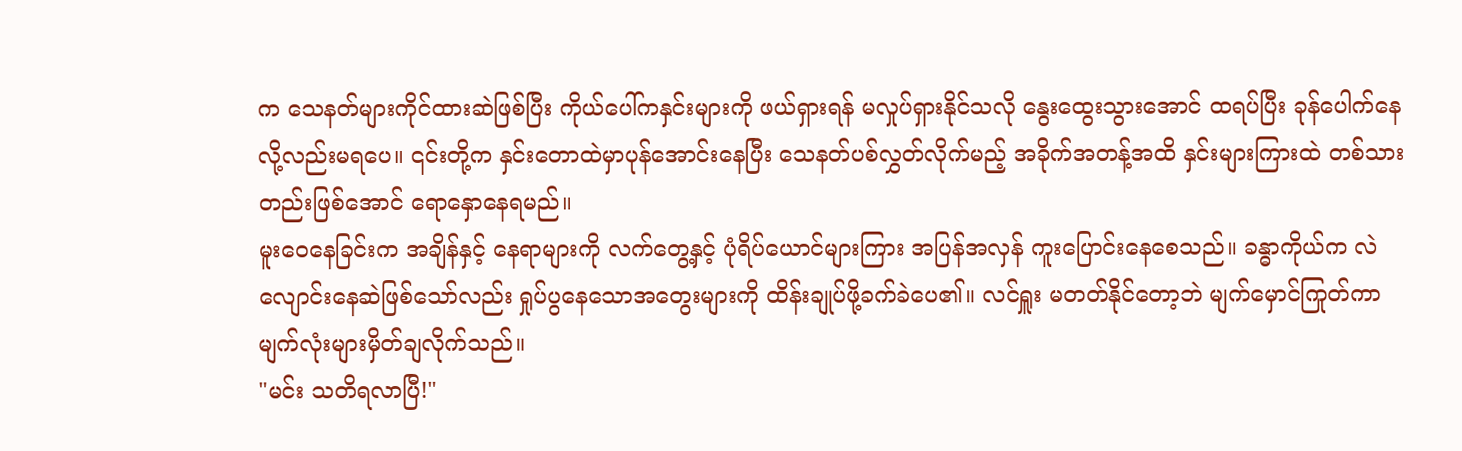က သေနတ်များကိုင်ထားဆဲဖြစ်ပြီး ကိုယ်ပေါ်ကနှင်းများကို ဖယ်ရှားရန် မလှုပ်ရှားနိုင်သလို နွေးထွေးသွားအောင် ထရပ်ပြီး ခုန်ပေါက်နေလို့လည်းမရပေ။ ၎င်းတို့က နှင်းတောထဲမှာပုန်အောင်းနေပြီး သေနတ်ပစ်လွှတ်လိုက်မည့် အခိုက်အတန့်အထိ နှင်းများကြားထဲ တစ်သားတည်းဖြစ်အောင် ရောနှောနေရမည်။
မူးဝေနေခြင်းက အချိန်နှင့် နေရာများကို လက်တွေ့နှင့် ပုံရိပ်ယောင်များကြား အပြန်အလှန် ကူးပြောင်းနေစေသည်။ ခန္ဓာကိုယ်က လဲလျောင်းနေဆဲဖြစ်သော်လည်း ရှုပ်ပွနေသောအတွေးများကို ထိန်းချုပ်ဖို့ခက်ခဲပေ၏။ လင်ရှူး မတတ်နိုင်တော့ဘဲ မျက်မှောင်ကြုတ်ကာ မျက်လုံးများမှိတ်ချလိုက်သည်။
"မင်း သတိရလာပြီ!"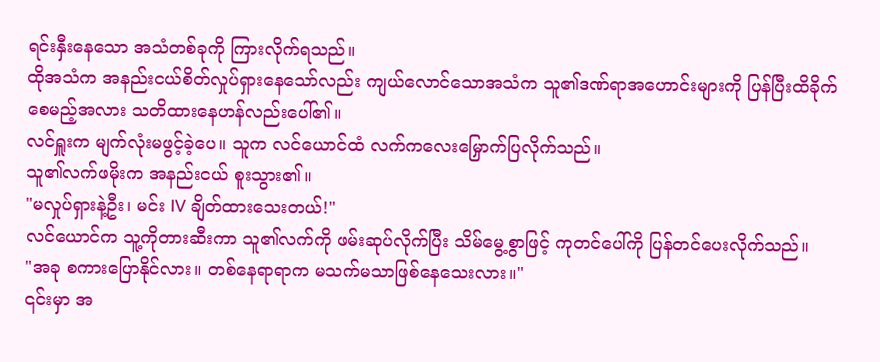ရင်းနှီးနေသော အသံတစ်ခုကို ကြားလိုက်ရသည်။
ထိုအသံက အနည်းငယ်စိတ်လှုပ်ရှားနေသော်လည်း ကျယ်လောင်သောအသံက သူ၏ဒဏ်ရာအဟောင်းများကို ပြန်ပြီးထိခိုက်စေမည့်အလား သတိထားနေဟန်လည်းပေါ်၏။
လင်ရှူးက မျက်လုံးမဖွင့်ခဲ့ပေ။ သူက လင်ယောင်ထံ လက်ကလေးမြှောက်ပြလိုက်သည်။
သူ၏လက်ဖမိုးက အနည်းငယ် စူးသွား၏။
"မလှုပ်ရှားနဲ့ဦး၊ မင်း IV ချိတ်ထားသေးတယ်!"
လင်ယောင်က သူ့ကိုတားဆီးကာ သူ၏လက်ကို ဖမ်းဆုပ်လိုက်ပြီး သိမ်မွေ့စွာဖြင့် ကုတင်ပေါ်ကို ပြန်တင်ပေးလိုက်သည်။
"အခု စကားပြောနိုင်လား။ တစ်နေရာရာက မသက်မသာဖြစ်နေသေးလား။"
၎င်းမှာ အ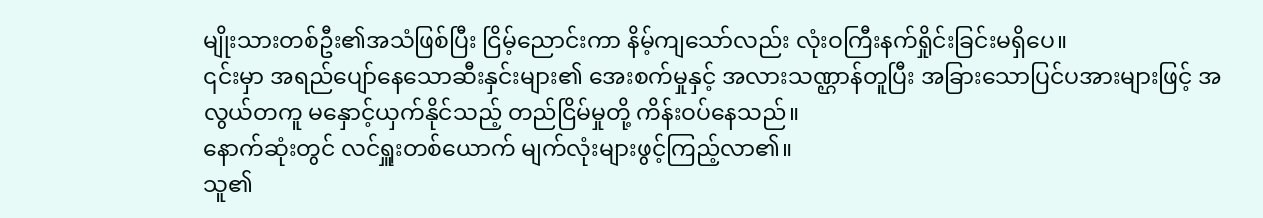မျိုးသားတစ်ဦး၏အသံဖြစ်ပြီး ငြိမ့်ညောင်းကာ နိမ့်ကျသော်လည်း လုံးဝကြီးနက်ရှိုင်းခြင်းမရှိပေ။
၎င်းမှာ အရည်ပျော်နေသောဆီးနှင်းများ၏ အေးစက်မှုနှင့် အလားသဏ္ဌာန်တူပြီး အခြားသောပြင်ပအားများဖြင့် အလွယ်တကူ မနှောင့်ယှက်နိုင်သည့် တည်ငြိမ်မှုတို့ ကိန်းဝပ်နေသည်။
နောက်ဆုံးတွင် လင်ရှူးတစ်ယောက် မျက်လုံးများဖွင့်ကြည့်လာ၏။
သူ၏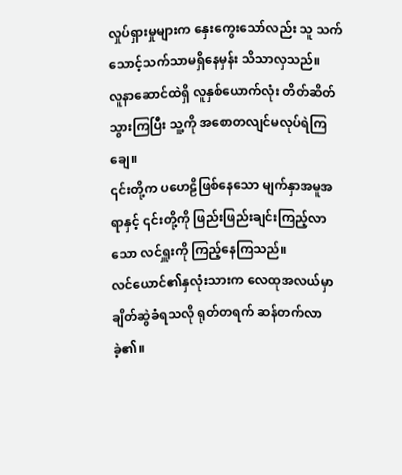လှုပ်ရှားမှုများက နှေးကွေးသော်လည်း သူ သက်သောင့်သက်သာမရှိနေမှန်း သိသာလှသည်။
လူနာဆောင်ထဲရှိ လူနှစ်ယောက်လုံး တိတ်ဆိတ်သွားကြပြီး သူ့ကို အစောတလျင်မလုပ်ရဲကြချေ။
၎င်းတို့က ပဟေဠိဖြစ်နေသော မျက်နှာအမူအရာနှင့် ၎င်းတို့ကို ဖြည်းဖြည်းချင်းကြည့်လာသော လင်ရှူးကို ကြည့်နေကြသည်။
လင်ယောင်၏နှလုံးသားက လေထုအလယ်မှာ ချိတ်ဆွဲခံရသလို ရုတ်တရက် ဆန်တက်လာခဲ့၏။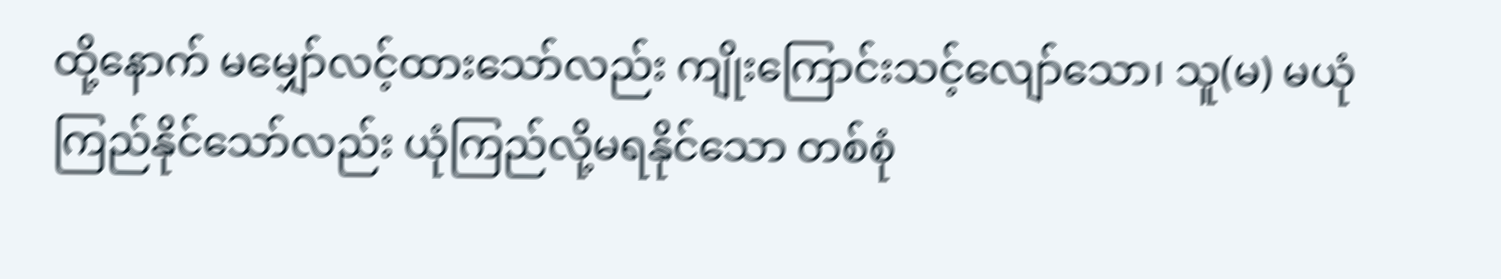ထို့နောက် မမျှော်လင့်ထားသော်လည်း ကျိုးကြောင်းသင့်လျော်သော၊ သူ(မ) မယုံကြည်နိုင်သော်လည်း ယုံကြည်လို့မရနိုင်သော တစ်စုံ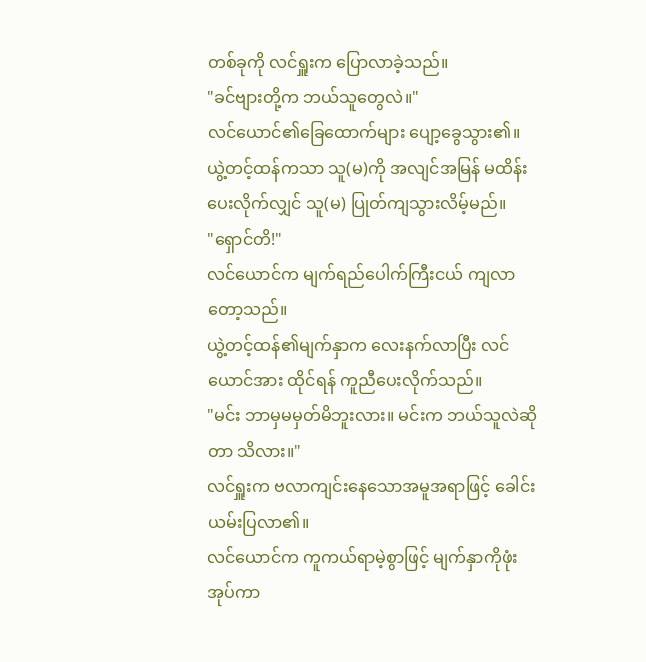တစ်ခုကို လင်ရှူးက ပြောလာခဲ့သည်။
"ခင်ဗျားတို့က ဘယ်သူတွေလဲ။"
လင်ယောင်၏ခြေထောက်များ ပျော့ခွေသွား၏။ ယွဲ့တင့်ထန်ကသာ သူ(မ)ကို အလျင်အမြန် မထိန်းပေးလိုက်လျှင် သူ(မ) ပြုတ်ကျသွားလိမ့်မည်။
"ရှောင်တိ!"
လင်ယောင်က မျက်ရည်ပေါက်ကြီးငယ် ကျလာတော့သည်။
ယွဲ့တင့်ထန်၏မျက်နှာက လေးနက်လာပြီး လင်ယောင်အား ထိုင်ရန် ကူညီပေးလိုက်သည်။
"မင်း ဘာမှမမှတ်မိဘူးလား။ မင်းက ဘယ်သူလဲဆိုတာ သိလား။"
လင်ရှူးက ဗလာကျင်းနေသောအမူအရာဖြင့် ခေါင်းယမ်းပြလာ၏။
လင်ယောင်က ကူကယ်ရာမဲ့စွာဖြင့် မျက်နှာကိုဖုံးအုပ်ကာ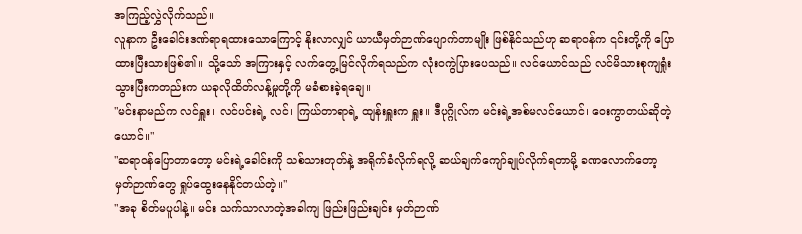အကြည့်လွှဲလိုက်သည်။
လူနာက ဦးခေါင်းဒဏ်ရာရထားသောကြောင့် နိုးလာလျှင် ယာယီမှတ်ဉာဏ်ပျောက်တာမျိုး ဖြစ်နိုင်သည်ဟု ဆရာဝန်က ၎င်းတို့ကို ပြောထားပြီးသားဖြစ်၏။ သို့သော် အကြားနှင့် လက်တွေ့မြင်လိုက်ရသည်က လုံးဝကွဲပြားပေသည်။ လင်ယောင်သည် လင်မိသားစုကျရှုံးသွားပြီးကတည်းက ယခုလိုထိတ်လန့်မှုတို့ကို မခံစားခဲ့ရချေ။
"မင်းနာမည်က လင်ရှူး၊ လင်ပင်းရဲ့ လင်၊ ကြယ်တာရာရဲ့ ထျန်းရှူးက ရှူး။ ဒီပုဂ္ဂိုလ်က မင်းရဲ့အစ်မလင်ယောင်၊ ဝေးကွာတယ်ဆိုတဲ့ ယောင်။"
"ဆရာဝန်ပြောတာတော့ မင်းရဲ့ခေါင်းကို သစ်သားတုတ်နဲ့ အရိုက်ခံလိုက်ရလို့ ဆယ်ချက်ကျော်ချုပ်လိုက်ရတာမို့ ခဏလောက်တော့ မှတ်ဉာဏ်တွေ ရှုပ်ထွေးနေနိုင်တယ်တဲ့။"
"အခု စိတ်မပူပါနဲ့။ မင်း သက်သာလာတဲ့အခါကျ ဖြည်းဖြည်းချင်း မှတ်ဉာဏ်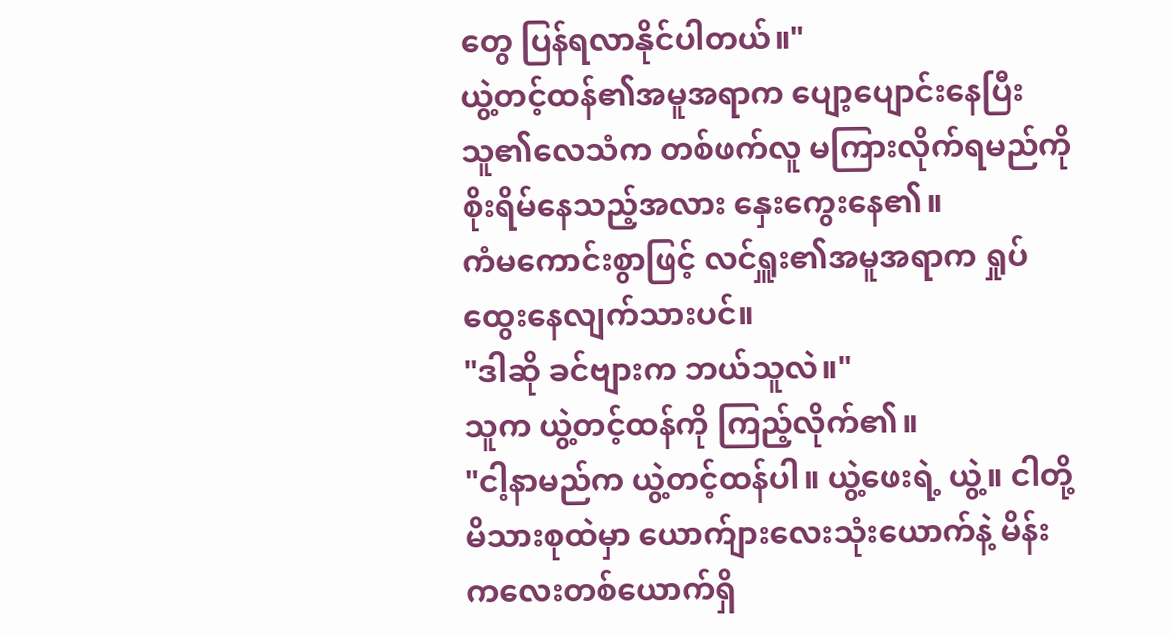တွေ ပြန်ရလာနိုင်ပါတယ်။"
ယွဲ့တင့်ထန်၏အမူအရာက ပျော့ပျောင်းနေပြီး သူ၏လေသံက တစ်ဖက်လူ မကြားလိုက်ရမည်ကို စိုးရိမ်နေသည့်အလား နှေးကွေးနေ၏။
ကံမကောင်းစွာဖြင့် လင်ရှူး၏အမူအရာက ရှုပ်ထွေးနေလျက်သားပင်။
"ဒါဆို ခင်ဗျားက ဘယ်သူလဲ။"
သူက ယွဲ့တင့်ထန်ကို ကြည့်လိုက်၏။
"ငါ့နာမည်က ယွဲ့တင့်ထန်ပါ။ ယွဲ့ဖေးရဲ့ ယွဲ့။ ငါတို့မိသားစုထဲမှာ ယောက်ျားလေးသုံးယောက်နဲ့ မိန်းကလေးတစ်ယောက်ရှိ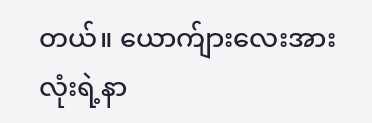တယ်။ ယောက်ျားလေးအားလုံးရဲ့နာ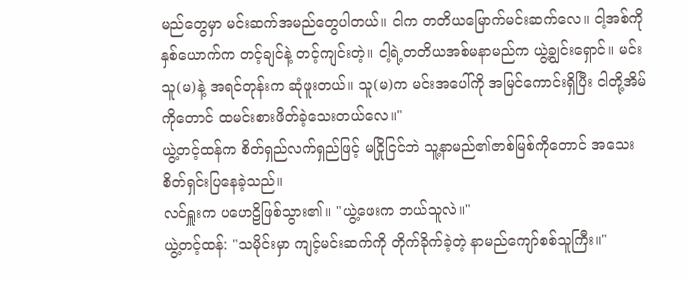မည်တွေမှာ မင်းဆက်အမည်တွေပါတယ်။ ငါက တတိယမြောက်မင်းဆက်လေ။ ငါ့အစ်ကိုနှစ်ယောက်က တင့်ချင်နဲ့ တင့်ကျင်းတဲ့။ ငါ့ရဲ့တတိယအစ်မနာမည်က ယွဲ့ချွင်းရှောင်။ မင်း သူ(မ)နဲ့ အရင်တုန်းက ဆုံဖူးတယ်။ သူ(မ)က မင်းအပေါ်ကို အမြင်ကောင်းရှိပြီး ငါတို့အိမ်ကိုတောင် ထမင်းစားဖိတ်ခဲ့သေးတယ်လေ။"
ယွဲ့တင့်ထန်က စိတ်ရှည်လက်ရှည်ဖြင့် မငြိုငြင်ဘဲ သူ့နာမည်၏ဇာစ်မြစ်ကိုတောင် အသေးစိတ်ရှင်းပြနေခဲ့သည်။
လင်ရှူးက ပဟေဠိဖြစ်သွား၏။ "ယွဲ့ဖေးက ဘယ်သူလဲ။"
ယွဲ့တင့်ထန်: "သမိုင်းမှာ ကျင့်မင်းဆက်ကို တိုက်ခိုက်ခဲ့တဲ့ နာမည်ကျော်စစ်သူကြီး။"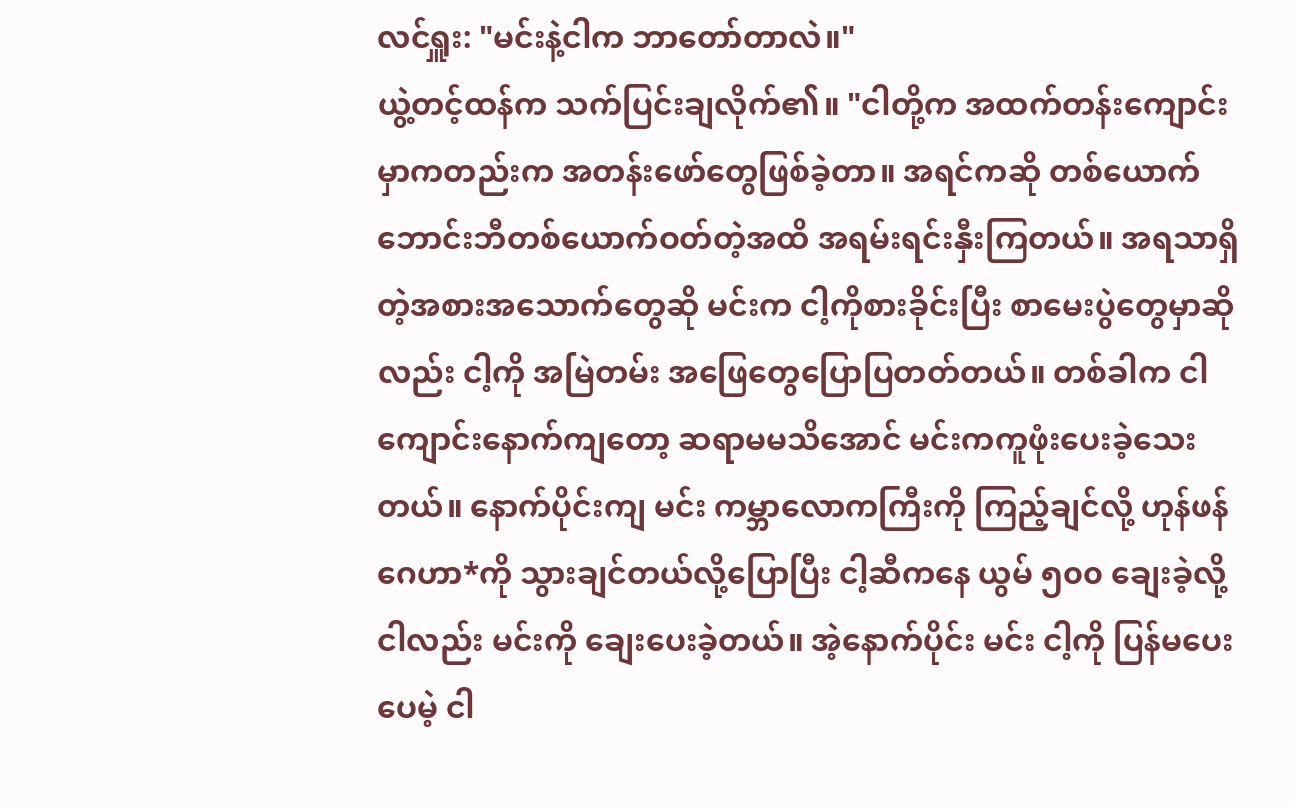လင်ရှူး: "မင်းနဲ့ငါက ဘာတော်တာလဲ။"
ယွဲ့တင့်ထန်က သက်ပြင်းချလိုက်၏။ "ငါတို့က အထက်တန်းကျောင်းမှာကတည်းက အတန်းဖော်တွေဖြစ်ခဲ့တာ။ အရင်ကဆို တစ်ယောက်ဘောင်းဘီတစ်ယောက်ဝတ်တဲ့အထိ အရမ်းရင်းနှီးကြတယ်။ အရသာရှိတဲ့အစားအသောက်တွေဆို မင်းက ငါ့ကိုစားခိုင်းပြီး စာမေးပွဲတွေမှာဆိုလည်း ငါ့ကို အမြဲတမ်း အဖြေတွေပြောပြတတ်တယ်။ တစ်ခါက ငါကျောင်းနောက်ကျတော့ ဆရာမမသိအောင် မင်းကကူဖုံးပေးခဲ့သေးတယ်။ နောက်ပိုင်းကျ မင်း ကမ္ဘာလောကကြီးကို ကြည့်ချင်လို့ ဟုန်ဖန်ဂေဟာ*ကို သွားချင်တယ်လို့ပြောပြီး ငါ့ဆီကနေ ယွမ် ၅၀၀ ချေးခဲ့လို့ ငါလည်း မင်းကို ချေးပေးခဲ့တယ်။ အဲ့နောက်ပိုင်း မင်း ငါ့ကို ပြန်မပေးပေမဲ့ ငါ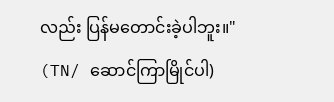လည်း ပြန်မတောင်းခဲ့ပါဘူး။"
(TN/ ဆောင်ကြာမြိုင်ပါ)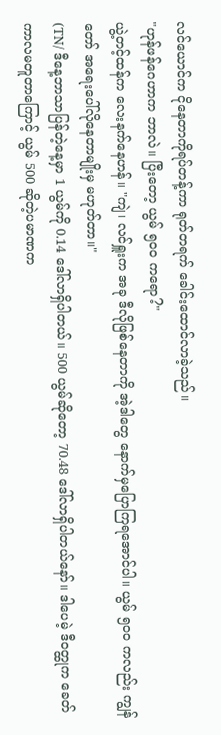လင်ယောင်က ငိုနေတာကိုရပ်တန့်ကာ ရုတ်တရက် ခေါင်းထောင်လာခဲ့သည်။
"ဟုန်ဖန်ဂေဟာက ဘာလဲ။ ပြီးတော့ ယွမ် ၅၀၀ ကရော?"
ယွဲ့တင့်ထန်က လေးနက်နေဟန်။ "ကျဲ၊ လင်ရှူးက အခု ဒီလိုဖြစ်နေတာကို အဲ့ဒါတွေ နောက်မှပြောကြရအောင်ပါ။ ယွမ် ၅၀၀ ကလည်း ကျွန်တော် အရေးပေါ်လိုနေတာမျိုးမှ မဟုတ်တာ။"
(TN/ ဒီနေ့ဘာသာပြန်တဲ့နေ့မှာ 1 ယွမ်ကို 0.14 ဒေါ်လာရှိပါတယ်။ 500 ယွမ်ဆိုတော့ 70.48 ဒေါ်လာရှိပါတယ်နော်။ ဒါပေမဲ့ ဒီဝတ္ထုက ခေတ်ကာလမတူတာကြောင့် ယွမ် 500 ဆိုတဲ့ပမာဏက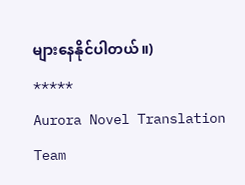များနေနိုင်ပါတယ်။)
*****
Aurora Novel Translation Team